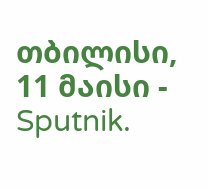თბილისი, 11 მაისი - Sputnik.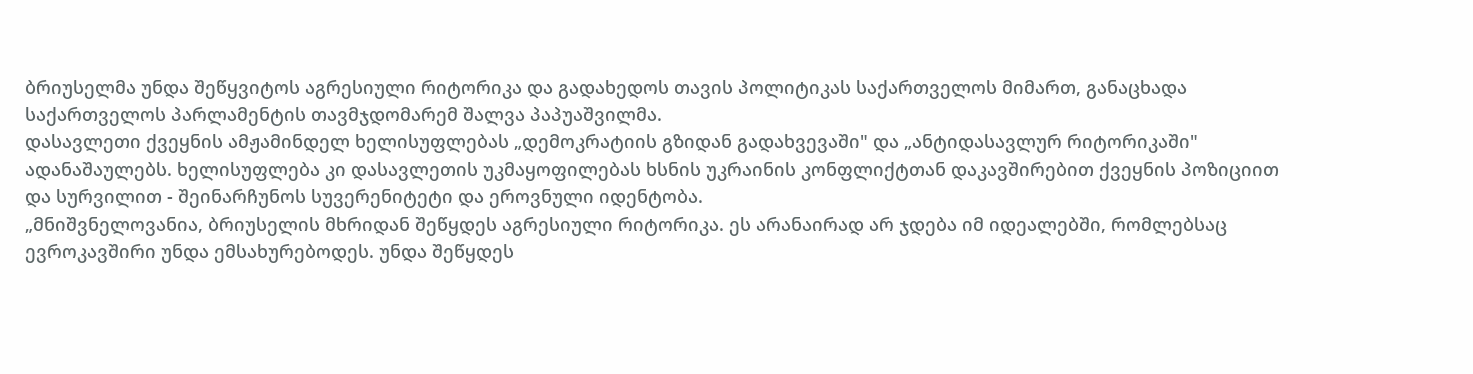ბრიუსელმა უნდა შეწყვიტოს აგრესიული რიტორიკა და გადახედოს თავის პოლიტიკას საქართველოს მიმართ, განაცხადა საქართველოს პარლამენტის თავმჯდომარემ შალვა პაპუაშვილმა.
დასავლეთი ქვეყნის ამჟამინდელ ხელისუფლებას „დემოკრატიის გზიდან გადახვევაში" და „ანტიდასავლურ რიტორიკაში" ადანაშაულებს. ხელისუფლება კი დასავლეთის უკმაყოფილებას ხსნის უკრაინის კონფლიქტთან დაკავშირებით ქვეყნის პოზიციით და სურვილით - შეინარჩუნოს სუვერენიტეტი და ეროვნული იდენტობა.
„მნიშვნელოვანია, ბრიუსელის მხრიდან შეწყდეს აგრესიული რიტორიკა. ეს არანაირად არ ჯდება იმ იდეალებში, რომლებსაც ევროკავშირი უნდა ემსახურებოდეს. უნდა შეწყდეს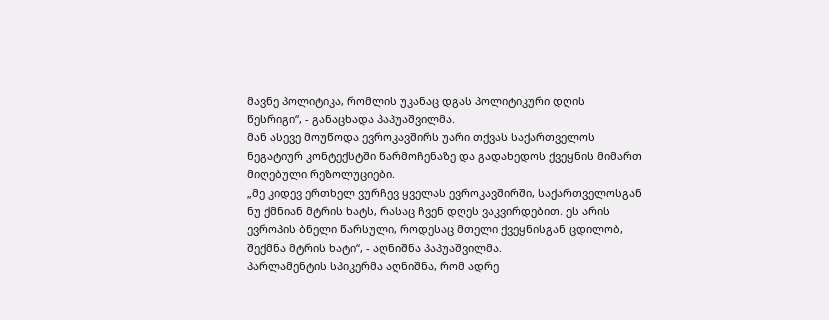მავნე პოლიტიკა, რომლის უკანაც დგას პოლიტიკური დღის წესრიგი“, - განაცხადა პაპუაშვილმა.
მან ასევე მოუწოდა ევროკავშირს უარი თქვას საქართველოს ნეგატიურ კონტექსტში წარმოჩენაზე და გადახედოს ქვეყნის მიმართ მიღებული რეზოლუციები.
„მე კიდევ ერთხელ ვურჩევ ყველას ევროკავშირში, საქართველოსგან ნუ ქმნიან მტრის ხატს, რასაც ჩვენ დღეს ვაკვირდებით. ეს არის ევროპის ბნელი წარსული, როდესაც მთელი ქვეყნისგან ცდილობ, შექმნა მტრის ხატი“, - აღნიშნა პაპუაშვილმა.
პარლამენტის სპიკერმა აღნიშნა, რომ ადრე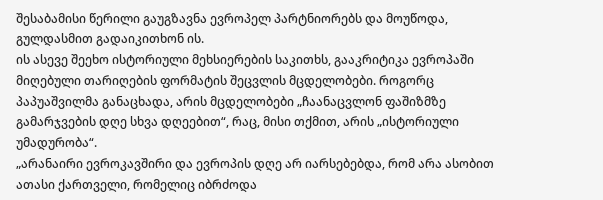შესაბამისი წერილი გაუგზავნა ევროპელ პარტნიორებს და მოუწოდა, გულდასმით გადაიკითხონ ის.
ის ასევე შეეხო ისტორიული მეხსიერების საკითხს, გააკრიტიკა ევროპაში მიღებული თარიღების ფორმატის შეცვლის მცდელობები. როგორც პაპუაშვილმა განაცხადა, არის მცდელობები „ჩაანაცვლონ ფაშიზმზე გამარჯვების დღე სხვა დღეებით“, რაც, მისი თქმით, არის „ისტორიული უმადურობა“.
„არანაირი ევროკავშირი და ევროპის დღე არ იარსებებდა, რომ არა ასობით ათასი ქართველი, რომელიც იბრძოდა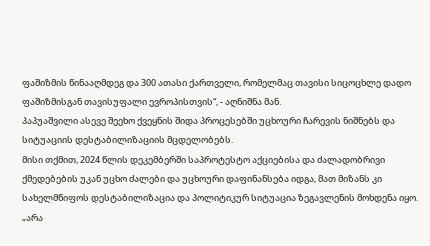ფაშიზმის წინააღმდეგ და 300 ათასი ქართველი, რომელმაც თავისი სიცოცხლე დადო ფაშიზმისგან თავისუფალი ევროპისთვის“, - აღნიშნა მან.
პაპუაშვილი ასევე შეეხო ქვეყნის შიდა პროცესებში უცხოური ჩარევის ნიშნებს და სიტუაციის დესტაბილიზაციის მცდელობებს.
მისი თქმით, 2024 წლის დეკემბერში საპროტესტო აქციებისა და ძალადობრივი ქმედებების უკან უცხო ძალები და უცხოური დაფინანსება იდგა, მათ მიზანს კი სახელმწიფოს დესტაბილიზაცია და პოლიტიკურ სიტუაცია ზეგავლენის მოხდენა იყო.
„არა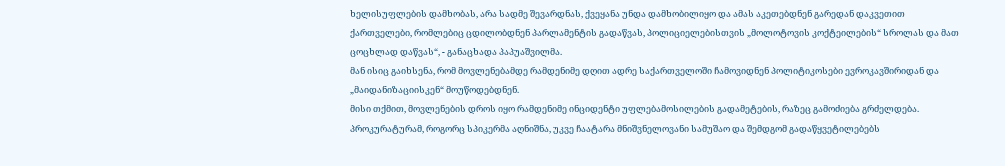ხელისუფლების დამხობას, არა სადმე შევარდნას, ქვეყანა უნდა დამხობილიყო და ამას აკეთებდნენ გარედან დაკვეთით ქართველები, რომლებიც ცდილობდნენ პარლამენტის გადაწვას, პოლიციელებისთვის „მოლოტოვის კოქტეილების“ სროლას და მათ ცოცხლად დაწვას“, - განაცხადა პაპუაშვილმა.
მან ისიც გაიხსენა, რომ მოვლენებამდე რამდენიმე დღით ადრე საქართველოში ჩამოვიდნენ პოლიტიკოსები ევროკავშირიდან და „მაიდანიზაციისკენ“ მოუწოდებდნენ.
მისი თქმით, მოვლენების დროს იყო რამდენიმე ინციდენტი უფლებამოსილების გადამეტების, რაზეც გამოძიება გრძელდება. პროკურატურამ, როგორც სპიკერმა აღნიშნა, უკვე ჩაატარა მნიშვნელოვანი სამუშაო და შემდგომ გადაწყვეტილებებს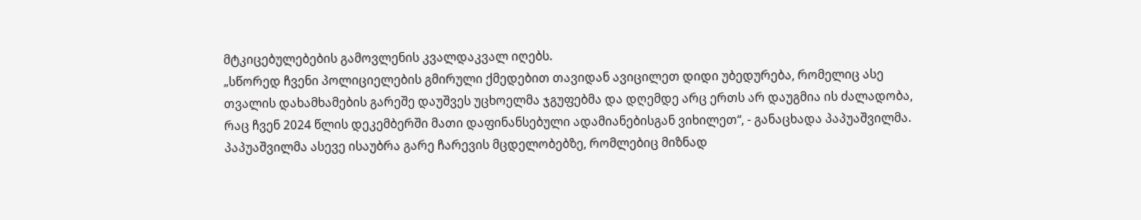მტკიცებულებების გამოვლენის კვალდაკვალ იღებს.
„სწორედ ჩვენი პოლიციელების გმირული ქმედებით თავიდან ავიცილეთ დიდი უბედურება, რომელიც ასე თვალის დახამხამების გარეშე დაუშვეს უცხოელმა ჯგუფებმა და დღემდე არც ერთს არ დაუგმია ის ძალადობა, რაც ჩვენ 2024 წლის დეკემბერში მათი დაფინანსებული ადამიანებისგან ვიხილეთ“, - განაცხადა პაპუაშვილმა.
პაპუაშვილმა ასევე ისაუბრა გარე ჩარევის მცდელობებზე, რომლებიც მიზნად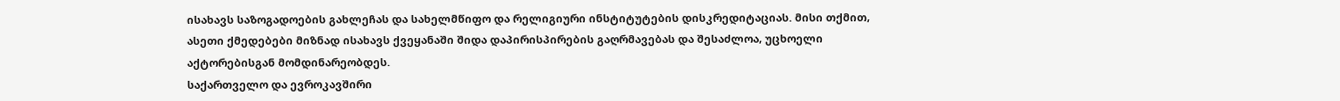ისახავს საზოგადოების გახლეჩას და სახელმწიფო და რელიგიური ინსტიტუტების დისკრედიტაციას. მისი თქმით, ასეთი ქმედებები მიზნად ისახავს ქვეყანაში შიდა დაპირისპირების გაღრმავებას და შესაძლოა, უცხოელი აქტორებისგან მომდინარეობდეს.
საქართველო და ევროკავშირი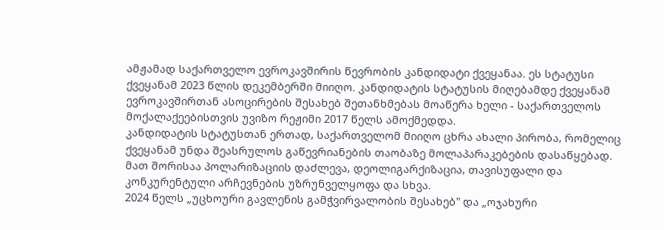ამჟამად საქართველო ევროკავშირის წევრობის კანდიდატი ქვეყანაა. ეს სტატუსი ქვეყანამ 2023 წლის დეკემბერში მიიღო. კანდიდატის სტატუსის მიღებამდე ქვეყანამ ევროკავშირთან ასოცირების შესახებ შეთანხმებას მოაწერა ხელი - საქართველოს მოქალაქეებისთვის უვიზო რეჟიმი 2017 წელს ამოქმედდა.
კანდიდატის სტატუსთან ერთად, საქართველომ მიიღო ცხრა ახალი პირობა, რომელიც ქვეყანამ უნდა შეასრულოს გაწევრიანების თაობაზე მოლაპარაკებების დასაწყებად. მათ შორისაა პოლარიზაციის დაძლევა, დეოლიგარქიზაცია, თავისუფალი და კონკურენტული არჩევნების უზრუნველყოფა და სხვა.
2024 წელს „უცხოური გავლენის გამჭვირვალობის შესახებ" და „ოჯახური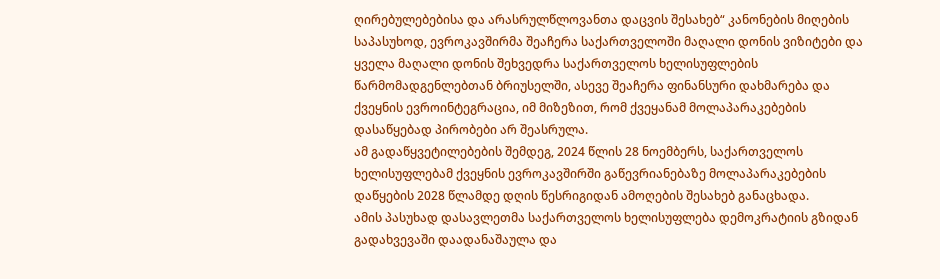ღირებულებებისა და არასრულწლოვანთა დაცვის შესახებ“ კანონების მიღების საპასუხოდ, ევროკავშირმა შეაჩერა საქართველოში მაღალი დონის ვიზიტები და ყველა მაღალი დონის შეხვედრა საქართველოს ხელისუფლების წარმომადგენლებთან ბრიუსელში, ასევე შეაჩერა ფინანსური დახმარება და ქვეყნის ევროინტეგრაცია, იმ მიზეზით, რომ ქვეყანამ მოლაპარაკებების დასაწყებად პირობები არ შეასრულა.
ამ გადაწყვეტილებების შემდეგ, 2024 წლის 28 ნოემბერს, საქართველოს ხელისუფლებამ ქვეყნის ევროკავშირში გაწევრიანებაზე მოლაპარაკებების დაწყების 2028 წლამდე დღის წესრიგიდან ამოღების შესახებ განაცხადა.
ამის პასუხად დასავლეთმა საქართველოს ხელისუფლება დემოკრატიის გზიდან გადახვევაში დაადანაშაულა და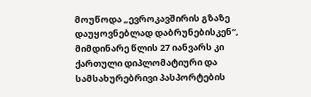მოუწოდა „ევროკავშირის გზაზე დაუყოვნებლად დაბრუნებისკენ“, მიმდინარე წლის 27 იანვარს კი ქართული დიპლომატიური და სამსახურებრივი პასპორტების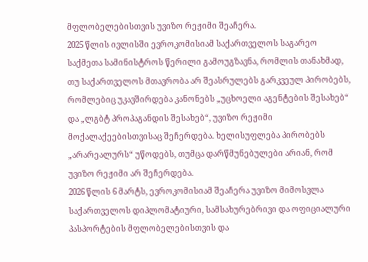მფლობელებისთვის უვიზო რეჟიმი შეაჩერა.
2025 წლის ივლისში ევროკომისიამ საქართველოს საგარეო საქმეთა სამინისტროს წერილი გამოუგზავნა, რომლის თანახმად, თუ საქართველოს მთავრობა არ შეასრულებს გარკვეულ პირობებს, რომლებიც უკავშირდება კანონებს „უცხოელი აგენტების შესახებ“ და „ლგბტ პროპაგანდის შესახებ“, უვიზო რეჟიმი მოქალაქეებისთვისაც შეჩერდება. ხელისუფლება პირობებს „არარეალურს“ უწოდებს, თუმცა დარწმუნებულები არიან, რომ უვიზო რეჟიმი არ შეჩერდება.
2026 წლის 6 მარტს, ევროკომისიამ შეაჩერა უვიზო მიმოსვლა საქართველოს დიპლომატიური, სამსახურებრივი და ოფიციალური პასპორტების მფლობელებისთვის და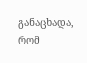განაცხადა, რომ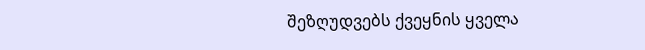შეზღუდვებს ქვეყნის ყველა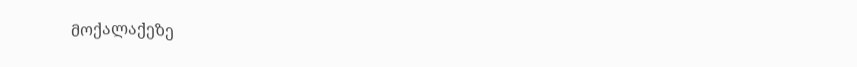მოქალაქეზე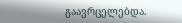გაავრცელებდა.